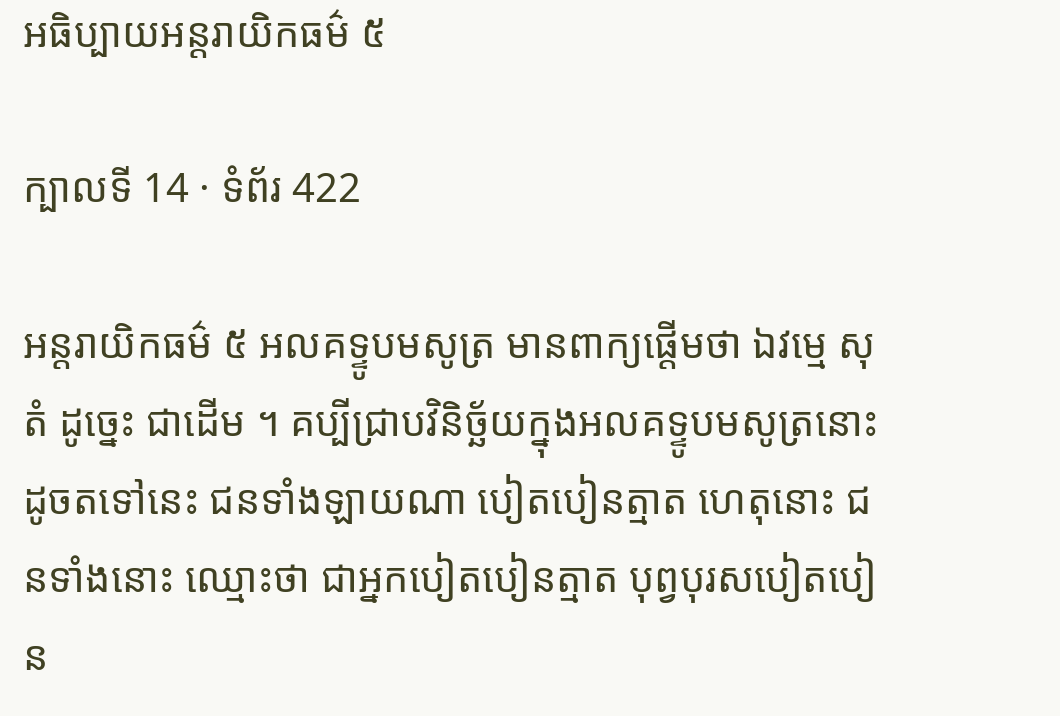អធិប្បាយអន្តរាយិកធម៌ ៥

ក្បាលទី 14 · ទំព័រ 422

អន្តរាយិកធម៌ ៥ អលគទ្ទូបមសូត្រ មានពាក្យផ្តើមថា ឯវម្មេ សុតំ ដូច្នេះ ជាដើម ។ គប្បីជ្រាបវិនិច្ឆ័យក្នុងអលគទ្ទូបមសូត្រនោះ ដូចតទៅនេះ ជនទាំងឡាយណា បៀតបៀនត្មាត ហេតុនោះ ជនទាំងនោះ ឈ្មោះថា ជាអ្នកបៀតបៀនត្មាត បុព្វបុរសបៀតបៀន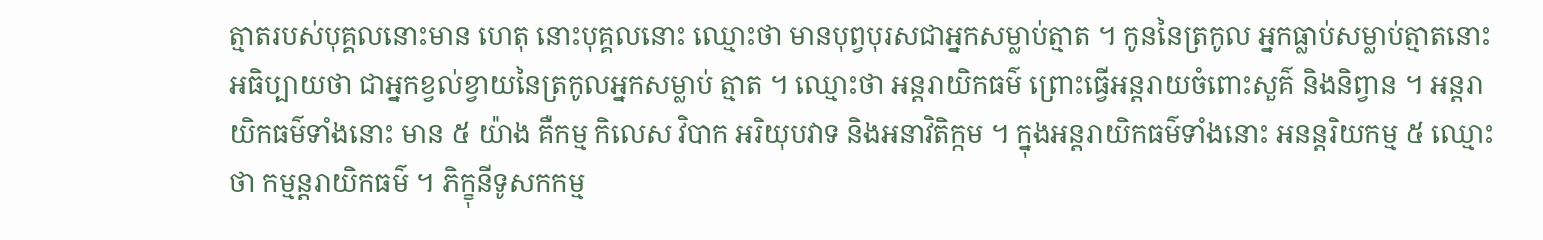ត្មាតរបស់បុគ្គលនោះមាន ហេតុ នោះបុគ្គលនោះ ឈ្មោះថា មានបុព្វបុរសជាអ្នកសម្លាប់ត្មាត ។ កូននៃត្រកូល អ្នកធ្លាប់សម្លាប់ត្មាតនោះ អធិប្បាយថា ជាអ្នកខ្វល់ខ្វាយនៃត្រកូលអ្នកសម្លាប់ ត្មាត ។ ឈ្មោះថា អន្តរាយិកធម៌ ព្រោះធ្វើអន្តរាយចំពោះសួគ៌ និងនិព្វាន ។ អន្តរាយិកធម៌ទាំងនោះ មាន ៥ យ៉ាង គឺកម្ម កិលេស វិបាក អរិយុបវាទ និងអនាវិតិក្កម ។ ក្នុងអន្តរាយិកធម៌ទាំងនោះ អនន្តរិយកម្ម ៥ ឈ្មោះថា កម្មន្តរាយិកធម៌ ។ ភិក្ខុនីទូសកកម្ម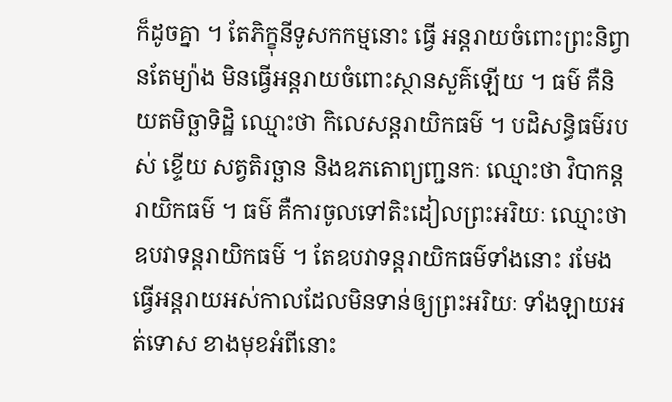ក៏ដូចគ្នា ។ តែភិក្ខុនីទូសកកម្មនោះ ធ្វើ អន្តរាយចំពោះព្រះនិព្វានតែម្យ៉ាង មិនធ្វើអន្តរាយចំពោះស្ថានសួគ៌ឡើយ ។ ធម៌ គឺនិយតមិច្ឆាទិដ្ឋិ ឈ្មោះថា កិលេសន្តរាយិកធម៌ ។ បដិសន្ធិធម៌របស់ ខ្ទើយ សត្វតិរច្ឆាន និងឧភតោព្យញ្ជនកៈ ឈ្មោះថា វិបាកន្តរាយិកធម៌ ។ ធម៌ គឺការចូលទៅតិះដៀលព្រះអរិយៈ ឈ្មោះថា ឧបវាទន្តរាយិកធម៌ ។ តែឧបវាទន្តរាយិកធម៌ទាំងនោះ រមែងធ្វើអន្តរាយអស់កាលដែលមិនទាន់ឲ្យព្រះអរិយៈ ទាំងឡាយអត់ទោស ខាងមុខអំពីនោះ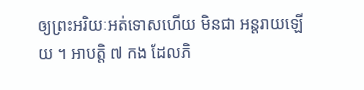ឲ្យព្រះអរិយៈអត់ទោសហើយ មិនជា អន្តរាយឡើយ ។ អាបត្តិ ៧ កង ដែលភិ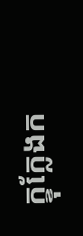ក្ខុក្លែងក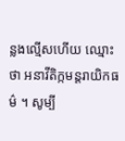ន្លងល្មើសហើយ ឈ្មោះថា អនាវីតិក្កមន្តរាយិកធម៌ ។ សូម្បី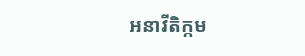អនាវីតិក្កម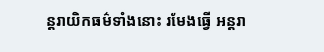ន្តរាយិកធម៌ទាំងនោះ រមែងធ្វើ អន្តរា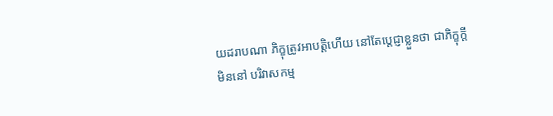យដរាបណា ភិក្ខុត្រូវអាបត្តិហើយ នៅតែប្តេជ្ញាខ្លួនថា ជាភិក្ខុក្តី មិននៅ បរិវាសកម្ម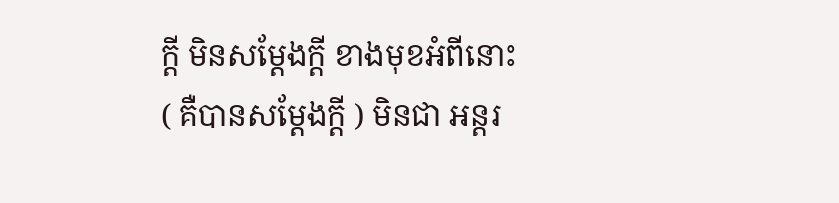ក្តី មិនសម្តែងក្តី ខាងមុខអំពីនោះ ( គឺបានសម្តែងក្តី ) មិនជា អន្តរ